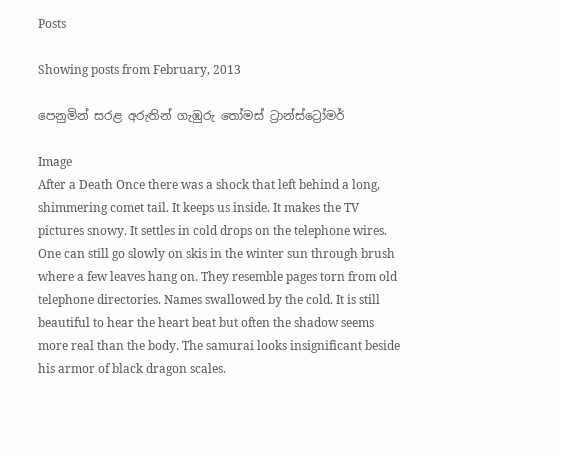Posts

Showing posts from February, 2013

පෙනුමින් සරළ අරුතින් ගැඹුරු තෝමස් ට්‍රාන්ස්ට්‍රෝමර්

Image
After a Death Once there was a shock that left behind a long, shimmering comet tail. It keeps us inside. It makes the TV pictures snowy. It settles in cold drops on the telephone wires. One can still go slowly on skis in the winter sun through brush where a few leaves hang on. They resemble pages torn from old telephone directories. Names swallowed by the cold. It is still beautiful to hear the heart beat but often the shadow seems more real than the body. The samurai looks insignificant beside his armor of black dragon scales.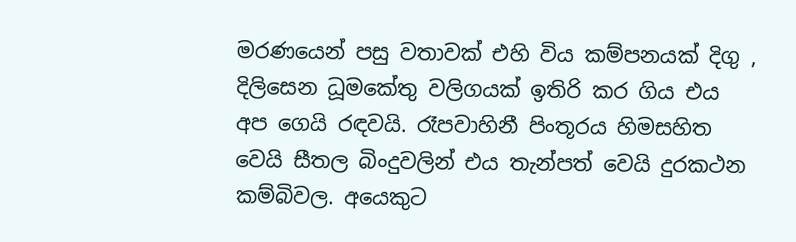මරණයෙන් පසු වතාවක් එහි විය කම්පනයක් දිගු , දිලිසෙන ධූමකේතු වලිගයක් ඉතිරි කර ගිය එය අප ගෙයි රඳවයි. රෑපවාහිනී පිංතූරය හිමසහිත වෙයි සීතල බිංදුවලින් එය තැන්පත් වෙයි දුරකථන කම්බිවල. අයෙකුට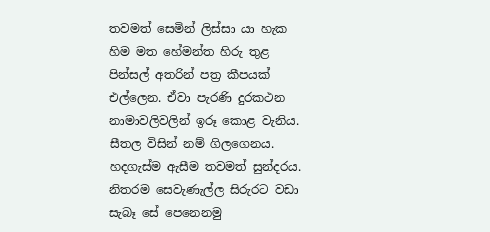තවමත් සෙමින් ලිස්සා යා හැක හිම මත හේමන්ත හිරු තුළ පින්සල් අතරින් පත්‍ර කීපයක් එල්ලෙන. ඒවා පැරණි දුරකථන නාමාවලිවලින් ඉරූ කොළ වැනිය. සීතල විසින් නම් ගිලගෙනය.   හදගැස්ම ඇසීම තවමත් සුන්දරය.  නිතරම සෙවැණැල්ල සිරුරට වඩා සැබෑ සේ පෙනෙනමු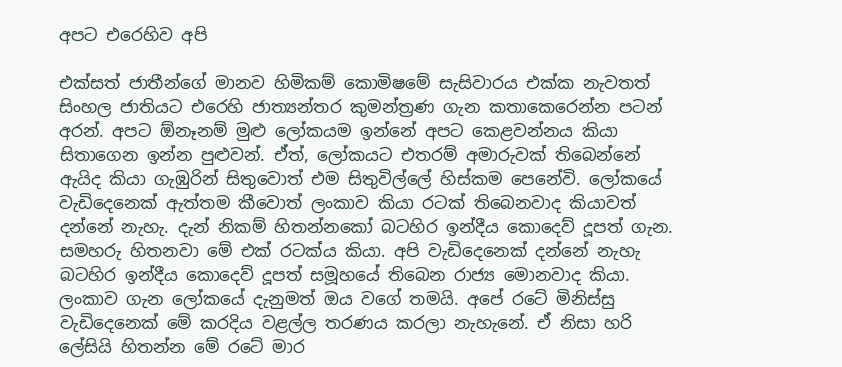අපට එරෙහිව අපි

එක්සත් ජාතීන්ගේ මානව හිමිකම් කොමිෂමේ සැසිවාරය එක්ක නැවතත් සිංහල ජාතියට එරෙහි ජාත්‍යන්තර කුමන්ත්‍රණ ගැන කතාකෙරෙන්න පටන් අරන්. අපට ඕනෑනම් මුළු ලෝකයම ඉන්නේ අපට කෙළවන්නය කියා සිතාගෙන ඉන්න පුළුවන්. ඒත්, ලෝකයට එතරම් අමාරුවක් තිබෙන්නේ ඇයිද කියා ගැඹුරින් සිතුවොත් එම සිතුවිල්ලේ හිස්කම පෙනේවි. ලෝකයේ වැඩිදෙනෙක් ඇත්තම කීවොත් ලංකාව කියා රටක් තිබෙනවාද කියාවත් දන්නේ නැහැ. දැන් නිකම් හිතන්නකෝ බටහිර ඉන්දීය කොදෙව් දූපත් ගැන. සමහරු හිතනවා මේ එක් රටක්ය කියා. අපි වැඩිදෙනෙක් දන්නේ නැහැ බටහිර ඉන්දීය කොදෙව් දූපත් සමූහයේ තිබෙන රාජ්‍ය මොනවාද කියා. ලංකාව ගැන ලෝකයේ දැනුමත් ඔය වගේ තමයි. අපේ රටේ මිනිස්සු වැඩිදෙනෙක් මේ කරදිය වළල්ල තරණය කරලා නැහැනේ. ඒ නිසා හරි ලේසියි හිතන්න මේ රටේ මාර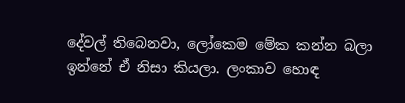දේවල් තිබෙනවා, ලෝකෙම මේක කන්න බලා ඉන්නේ ඒ නිසා කියලා. ලංකාව හොඳ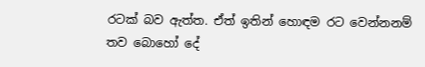රටක් බව ඇත්ත. ඒත් ඉතින් හොඳම රට වෙන්නනම් තව බොහෝ දේ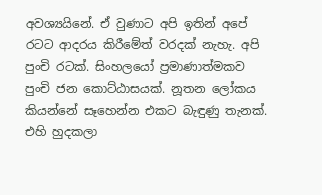අවශ්‍යයිනේ. ඒ වුණාට අපි ඉතින් අපේ රටට ආදරය කිරීමේත් වරදක් නැහැ. අපි පුංචි රටක්. සිංහලයෝ ප්‍රමාණාත්මකව පුංචි ජන කොට්ඨාසයක්. නූතන ලෝකය කියන්නේ සෑහෙන්න එකට බැඳුණු තැනක්. එහි හුදකලා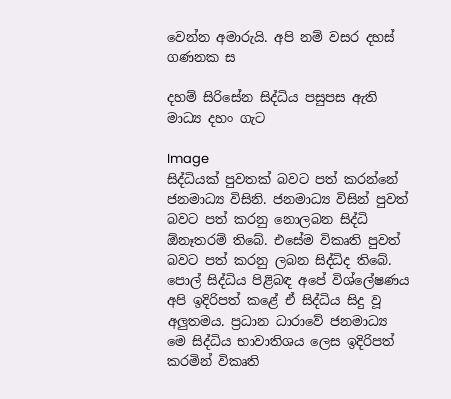වෙන්න අමාරුයි. අපි නම් වසර දහස් ගණනක ස

දහම් සිරිසේන සිද්ධිය පසුපස ඇති මාධ්‍ය දහං ගැට

Image
සිද්ධියක් පුවතක් බවට පත් කරන්නේ ජනමාධ්‍ය විසිනි. ජනමාධ්‍ය විසින් පුවත් බවට පත් කරනු නොලබන සිද්ධි ඕනෑතරම් තිබේ. එසේම විකෘති පුවත් බවට පත් කරනු ලබන සිද්ධිද තිබේ.  පොල් සිද්ධිය පිළිබඳ අපේ විශ්ලේෂණය අපි ඉදිරිපත් කළේ ඒ සිද්ධිය සිදු වූ අලුතමය. ප්‍රධාන ධාරාවේ ජනමාධ්‍ය මෙ සිද්ධිය භාවාතිශය ලෙස ඉදිරිපත් කරමින් විකෘති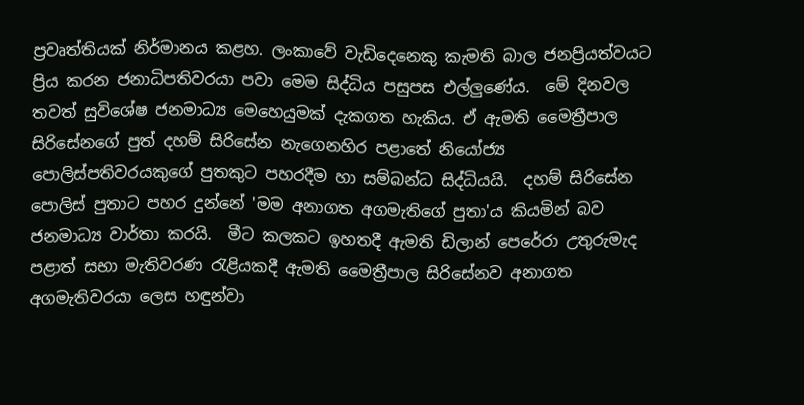ප්‍රවෘත්තියක් නිර්මානය ‍කළහ. ලංකාවේ වැඩිදෙනෙකු කැමති බාල ජනප්‍රියත්වයට ප්‍රිය කරන ජනාධිපතිවරයා පවා මෙම සිද්ධිය පසුපස එල්ලුණේය.  මේ දිනවල තවත් සුවිශේෂ ජනමාධ්‍ය මෙහෙයුමක් දැකගත හැකිය. ඒ ඇමති මෛත්‍රීපාල සිරිසේනගේ පුත් දහම් සිරිසේන නැගෙනහිර පළාතේ නියෝජ්‍ය පොලිස්පතිවරයකුගේ පුතකුට පහරදීම හා සම්බන්ධ සිද්ධියයි.  දහම් සිරිසේන පොලිස් පුතාට පහර දුන්නේ 'මම අනාගත අගමැතිගේ පුතා'ය කියමින් බව ජනමාධ්‍ය වාර්තා කරයි.  මීට කලකට ඉහතදී ඇමති ඩිලාන් පෙරේරා උතුරුමැද පළාත් සභා මැතිවරණ රැළියකදී ඇමති මෛත්‍රීපාල සිරිසේනව අනාගත අගමැතිවරයා ලෙස හඳුන්වා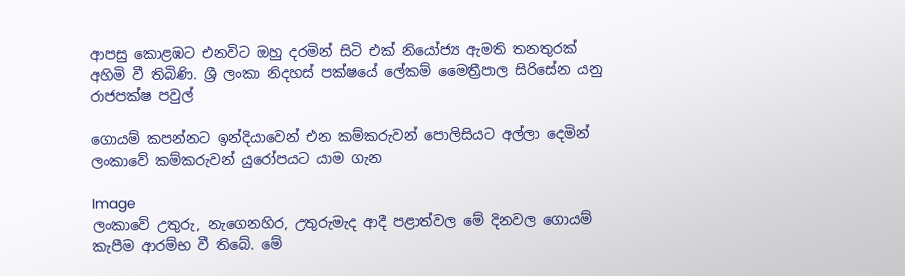ආපසු කොළඹට එනවිට ඔහු දරමින් සිටි එක් නියෝජ්‍ය ඇමති තනතුරක් අහිමි වී තිබිණි. ශ්‍රී ලංකා නිදහස් පක්ෂයේ ලේකම් මෛත්‍රීපාල සිරිසේන යනු රාජපක්ෂ පවුල්

ගොයම් කපන්නට ඉන්දියාවෙන් එන කම්කරුවන් පොලිසියට අල්ලා දෙමින් ලංකාවේ කම්කරුවන් යුරෝපයට යාම ගැන

Image
ලංකාවේ උතුරු, නැගෙනහිර, උතුරුමැද ආදී පළාත්වල මේ දිනවල ගොයම් කැපීම ආරම්භ වී තිබේ. මේ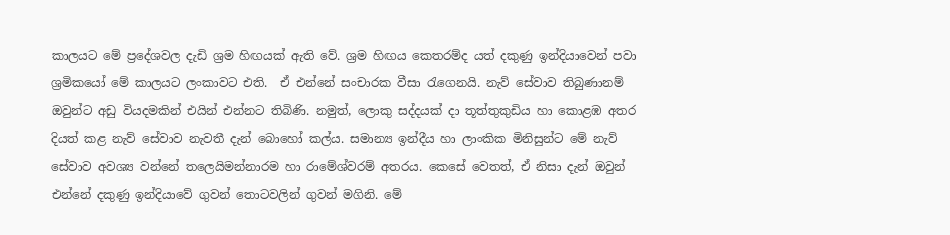කාලයට මේ ප්‍රදේශවල දැඩි ශ්‍රම හිඟයක් ඇති වේ. ශ්‍රම හිඟය කෙතරම්ද යත් දකුණු ඉන්දියාවෙන් පවා ශ්‍රමිකයෝ මේ කාලයට ලංකාවට එති.  ඒ එන්නේ සංචාරක වීසා රැගෙනයි. නැව් සේවාව තිබුණානම් ඔවුන්ට අඩු වියදමකින් එයින් එන්නට තිබිණි. නමුත්, ලොකු සද්දයක් දා තූත්තුකුඩිය හා කොළඹ අතර දියත් කළ නැව් සේවාව නැවතී දැන් බොහෝ කල්ය. සමාන්‍ය ඉන්දීය හා ලාංකික මිනිසුන්ට මේ නැව් සේවාව අවශ්‍ය වන්නේ තලෙයිමන්නාරම හා රාමේශ්වරම් අතරය. කෙසේ වෙතත්, ඒ නිසා දැන් ඔවුන් එන්නේ දකුණු ඉන්දියාවේ ගුවන් තොටවලින් ගුවන් මගිනි. මේ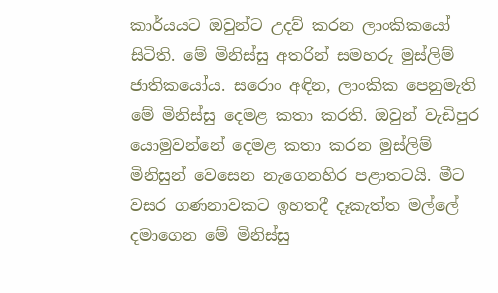කාර්යයට ඔවුන්ට උදව් කරන ලාංකිකයෝ සිටිති. මේ මිනිස්සු අතරින් සමහරු මුස්ලිම් ජාතිකයෝය. සරොං අඳින, ලාංකික පෙනුමැති මේ මිනිස්සු දෙමළ කතා කරති. ඔවුන් වැඩිපුර යොමුවන්නේ දෙමළ කතා කරන මුස්ලිම් මිනිසුන් වෙසෙන නැගෙනහිර පළාතටයි. මීට වසර ගණනාවකට ඉහතදී දෑකැත්ත මල්ලේ දමාගෙන මේ මිනිස්සු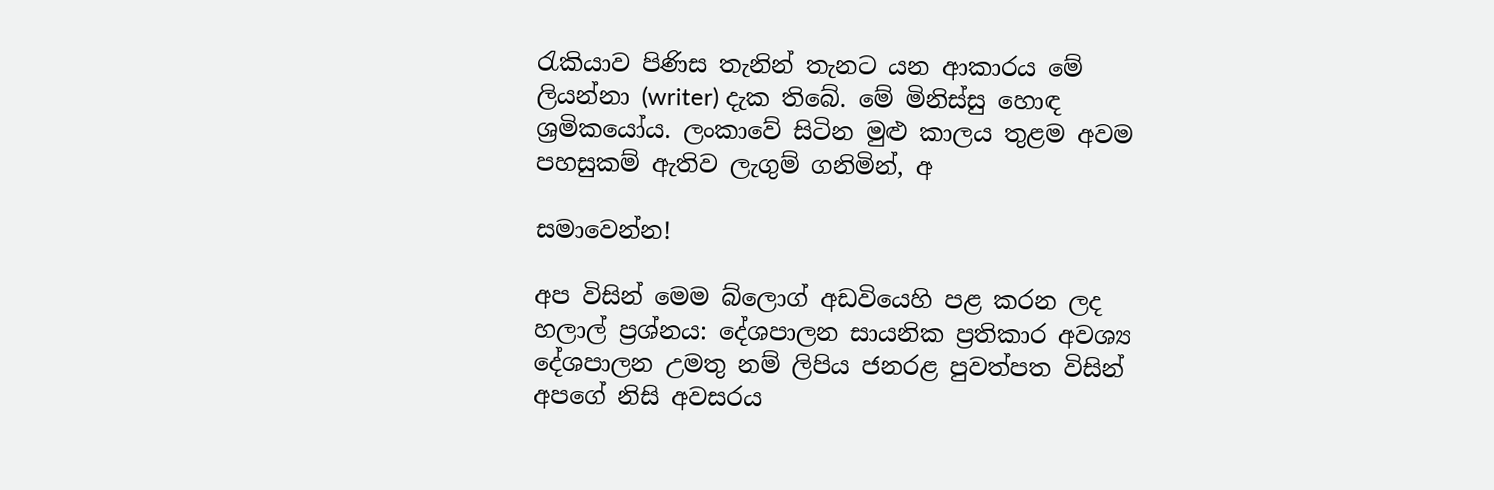රැකියාව පිණිස තැනින් තැනට යන ආකාරය මේ ලියන්නා (writer) දැක තිබේ. මේ මිනිස්සු හොඳ ශ්‍රමිකයෝය. ලංකාවේ සිටින මුළු කාලය තුළම අවම පහසුකම් ඇතිව ලැගුම් ගනිමින්, අ

සමාවෙන්න!

අප විසින් මෙම බ්ලොග් අඩවියෙහි පළ කරන ලද හලාල් ප්‍රශ්නය: දේශපාලන සායනික ප්‍රතිකාර අවශ්‍ය දේශපාලන උමතු නම් ලිපිය ජනරළ පුවත්පත විසින් අපගේ නිසි අවසරය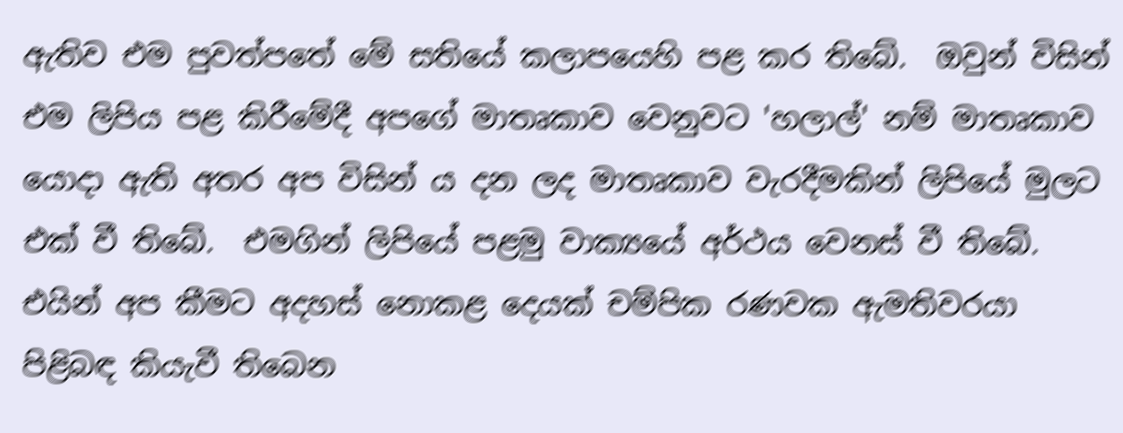ඇතිව එම පුවත්පතේ මේ සතියේ කලාපයෙහි පළ කර තිබේ.  ඔවුන් විසින් එම ලිපිය පළ කිරීමේදී අපගේ මාතෘකාව වෙනුවට 'හලාල්' නම් මාතෘකාව යොදා ඇති අතර අප විසින් ය දන ලද මාතෘකාව වැරදීමකින් ලිපියේ මුලට එක් වී තිබේ.  එමගින් ලිපියේ පළමු වාක්‍යයේ අර්ථය වෙනස් වී තිබේ. එයින් අප කීමට අදහස් නොකළ දෙයක් චම්පික රණවක ඇමතිවරයා පිළිබඳ කියැවී තිබෙන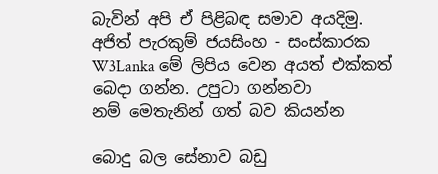බැවින් අපි ඒ පිළිබඳ සමාව අයදිමු.  අජිත් පැරකුම් ජයසිංහ - සංස්කාරක W3Lanka මේ ලිපිය වෙන අයත් එක්කත් බෙදා ගන්න. උපුටා ගන්නවා නම් ‍මෙතැනින් ගත් බව කියන්න

බොදු බල සේනාව බඩු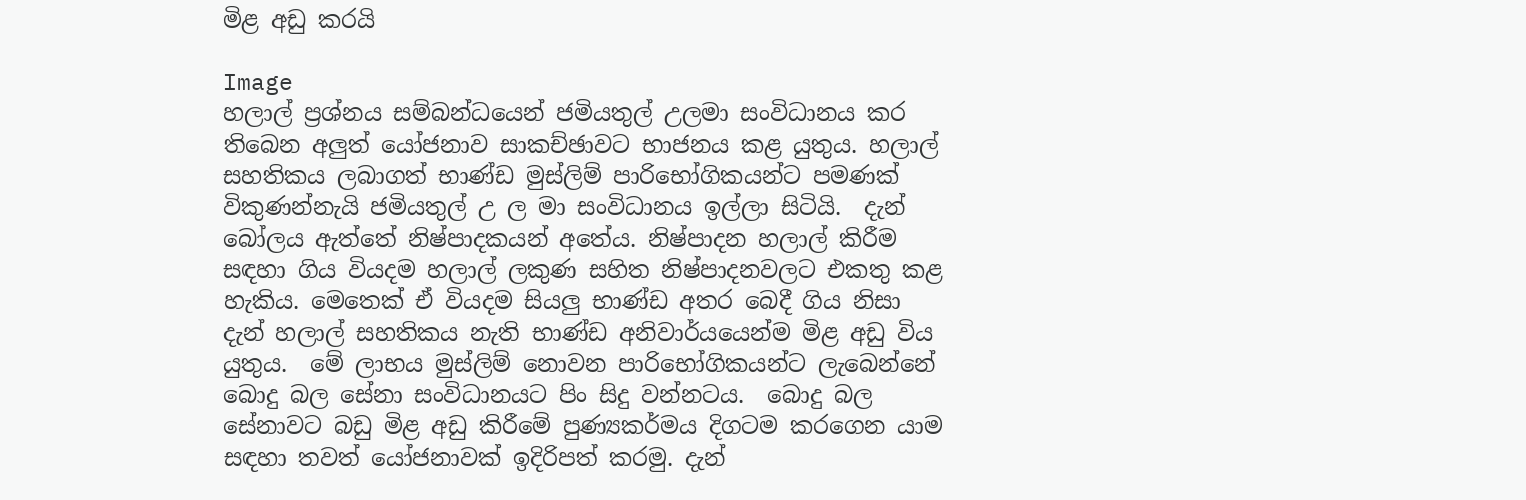මිළ අඩු කරයි

Image
හලාල් ප්‍රශ්නය සම්බන්ධයෙන් ජමියතුල් උලමා සංවිධානය කර තිබෙන අලුත් යෝජනාව සාකච්ඡාවට භාජනය කළ යුතුය. හලාල් සහතිකය ලබාගත් භාණ්ඩ මුස්ලිම් පාරිභෝගිකයන්ට පමණක් විකුණන්නැයි ජමියතුල් උ ල මා සංවිධානය ඉල්ලා සිටියි.  දැන් බෝලය ඇත්තේ නිෂ්පාදකයන් අතේය. නිෂ්පාදන හලාල් කිරීම සඳහා ගිය වියදම හලාල් ලකුණ සහිත නිෂ්පාදනවලට එකතු කළ හැකිය. මෙතෙක් ඒ වියදම සියලු භාණ්ඩ අතර බෙදී ගිය නිසා දැන් හලාල් සහතිකය නැති භාණ්ඩ අනිවාර්යයෙන්ම මිළ අඩු විය යුතුය.  මේ ලාභය මුස්ලිම් නොවන පාරිභෝගිකයන්ට ලැබෙන්නේ බොදු බල සේනා සංවිධානයට පිං සිදු වන්නටය.  බොදු බල සේනාවට බඩු මිළ අඩු කිරීමේ පුණ්‍යකර්මය දිගටම කරගෙන යාම සඳහා තවත් යෝජනාවක් ඉදිරිපත් කරමු. දැන්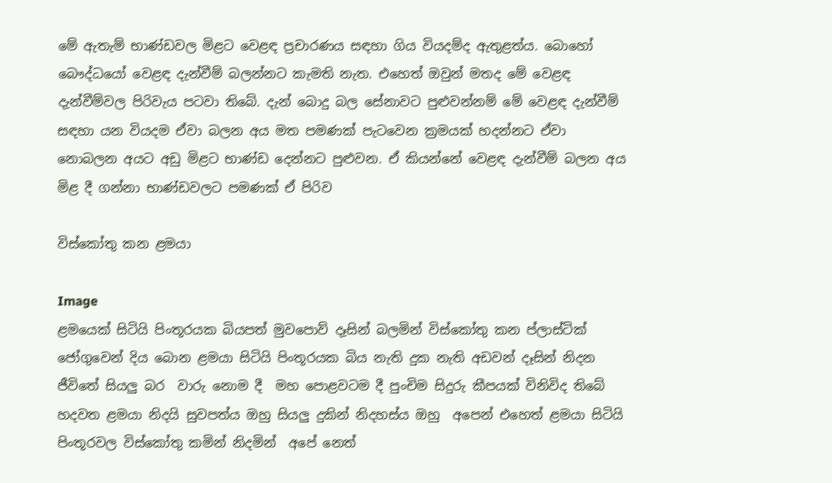මේ ඇතැම් භාණ්ඩවල මිළට වෙළඳ ප්‍රචාරණය සඳහා ගිය වියදම්ද ඇතුළත්ය. බොහෝ බෞද්ධයෝ වෙළඳ දැන්වීම් බලන්නට කැමති නැත. එහෙත් ඔවුන් මතද මේ වෙළඳ දැන්වීම්වල පිරිවැය පටවා තිබේ. දැන් බොදු බල සේනාවට පුළුවන්නම් මේ වෙළඳ දැන්වීම් සඳහා යන වියදම ඒවා බලන අය මත පමණක් පැටවෙන ක්‍රමයක් හදන්නට ඒවා නොබලන අයට අඩු මිළට භාණ්ඩ දෙන්නට පුළුවන. ඒ කියන්නේ වෙළඳ දැන්වීම් බලන අය මිළ දී ගන්නා භාණ්ඩවලට පමණක් ඒ පිරිව

විස්කෝතු කන ළමයා

Image
ළමයෙක් සිටියි පිංතූරයක බියපත් මුවපොව් දෑසින් බලමින් විස්කෝතු කන ප්ලාස්ටික් ජෝගුවෙන් දිය බොන ළමයා සිටියි පිංතූරයක බිය නැති දුක නැති අඩවන් දෑසින් නිදන ජීවිතේ සියලු බර  වාරු නොම දී  මහ‍ පොළවටම දී පුංචිම සිදුරු කීපයක් විනිවිද තිබේ හදවත ළමයා නිදයි සුවපත්ය ඔහු සියලු දුකින් නිදහස්ය ඔහු  අපෙන් එහෙත් ළමයා සිටියි පිංතූරවල විස්කෝතු කමින් නිදමින්  අපේ නෙත්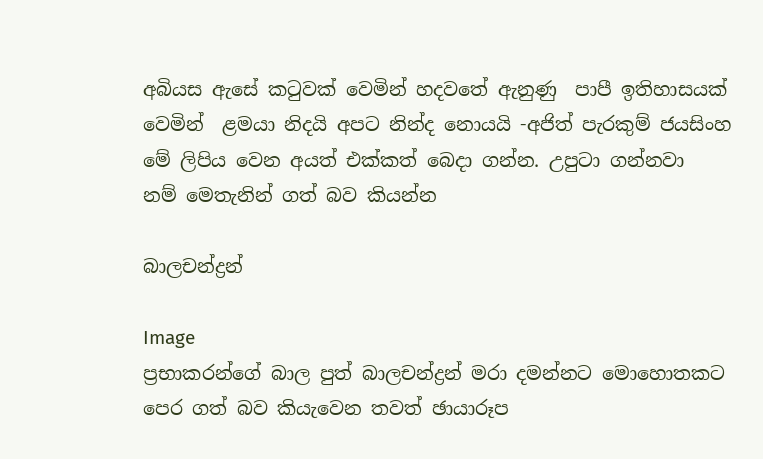අබියස ඇසේ කටුවක් වෙමින් හදවතේ ඇනුණු  පාපී ඉතිහාසයක් වෙමින්  ළමයා නිදයි අපට නින්ද නොයයි -අජිත් පැරකුම් ජයසිංහ  මේ ලිපිය වෙන අයත් එක්කත් බෙදා ගන්න. උපුටා ගන්නවා නම් ‍මෙතැනින් ගත් බව කියන්න

බාලචන්ද්‍රන්

Image
ප්‍රභාකරන්ගේ බාල පුත් බාලචන්ද්‍රන් මරා දමන්නට මොහොතකට පෙර ගත් බව කියැවෙන තවත් ඡායාරූප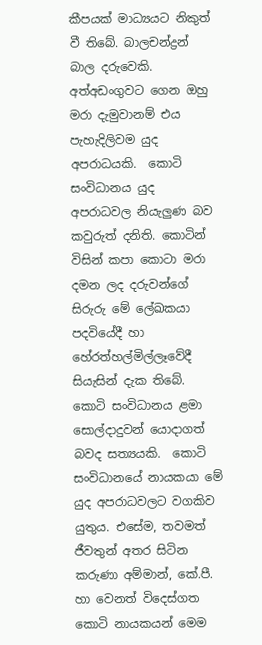කීපයක් මාධ්‍යයට නිකුත් වී තිබේ. බාලචන්ද්‍රන් බාල දරුවෙකි. අත්අඩංගුවට ගෙන ඔහු මරා දැමුවානම් එය පැහැදිලිවම යුද අපරාධයකි.  කොටි සංවිධානය යුද අපරාධවල නියැලුණ බව කවුරුත් දනිති. කොටින් විසින් කපා කොටා මරා දමන ලද දරුවන්ගේ සිරුරු මේ ලේඛකයා පදවියේදී හා හේරත්හල්මිල්ලෑවේදී සියැසින් දැක තිබේ. කොටි සංවිධානය ළමා සොල්දාදුවන් යොදාගත් බවද සත්‍යයකි.  කොටි සංවිධානයේ නායකයා මේ යුද අපරාධවලට වගකිව යුතුය. එසේම, තවමත් ජීවතුන් අතර සිටින කරුණා අම්මාන්, කේ.පී. හා වෙනත් විදෙස්ගත කොටි නායකයන් මෙම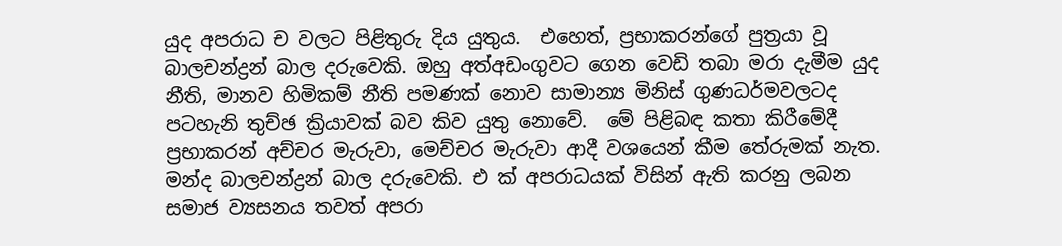යුද අපරාධ ච වලට පිළිතුරු දිය යුතුය.  එහෙත්, ප්‍රභාකරන්ගේ පුත්‍රයා වූ බාලචන්ද්‍රන් බාල දරුවෙකි. ඔහු අත්අඩංගුවට ගෙන වෙඩි තබා මරා දැමීම යුද නීති, මානව හිමිකම් නීති පමණක් නොව සාමාන්‍ය මිනිස් ගුණධර්මවලටද පටහැනි තුච්ඡ ක්‍රියාවක් බව කිව යුතු නොවේ.  මේ පිළිබඳ කතා කිරීමේදී ප්‍රභාකරන් අච්චර මැරුවා, මෙච්චර මැරුවා ආදී වශයෙන් කීම තේරුමක් නැත. මන්ද බාලචන්ද්‍රන් බාල දරුවෙකි. එ ක් අපරාධයක් විසින් ඇති කරනු ලබන සමාජ ව්‍යසනය තවත් අපරා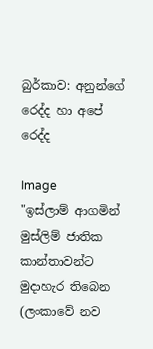බුර්කාව: අනුන්ගේ රෙද්ද හා අපේ රෙද්ද

Image
"ඉස්ලාම් ආගමින් මුස්ලිම් ජාතික කාන්තාවන්ට මුදාහැර තිබෙන (ලංකාවේ නව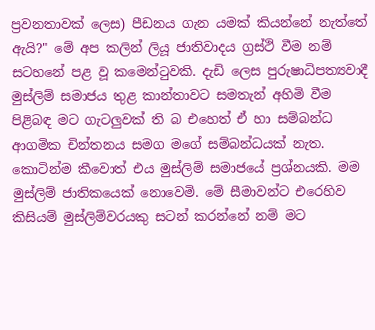ප්‍රවනතාවක් ලෙස) පීඩනය ගැන යමක් කියන්නේ නැත්තේ ඇයි?" මේ අප කලින් ලියූ ජාතිවාදය ග්‍රස්ථි වීම නම් සටහනේ පළ වූ කමෙන්ටුවකි. දැඩි ලෙස පුරුෂාධිපත්‍යවාදී මුස්ලිම් සමාජය තුළ කාන්තාවට සමතැන් අහිමි වීම පිළිබඳ මට ගැටලුවක් ති බ එහෙත් ඒ හා සම්බන්ධ ආගමික චින්තනය සමග මගේ සම්බන්ධයක් නැත. කොටින්ම කීවොත් එය මුස්ලිම් සමාජයේ ප්‍රශ්නයකි. මම මුස්ලිම් ජාතිකයෙක් නොවෙමි. මේ සීමාවන්ට එරෙහිව කිසියම් මුස්ලිම්වරයකු සටන් කරන්නේ නම් මට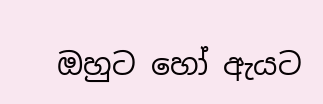ඔහුට හෝ ඇයට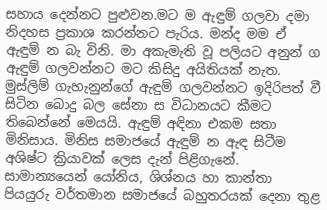සහාය දෙන්නට පුළුවන.මට ම ඇඳුම් ගලවා දමා නිදහස ප්‍රකාශ කරන්නට පැරිය. මන්ද මම ඒ ඇඳුම් න බැ විනි. මා අකැමැති වූ පලියට අනුන් ග ඇඳුම් ගලවන්නට මට කිසිදු අයිතියක් නැත. මුස්ලිම් ගැහැනුන්ගේ ඇඳුම් ගලවන්නට ඉදිරිපත් වී සිටින බොදු බල සේනා ස විධානයට කීමට තිබෙන්නේ මෙයයි. ඇඳුම් අඳිනා එකම සතා මිනිසාය. මිනිස සමාජයේ ඇඳුම් න ඇඳ සිටීම අශිෂ්ට ක්‍රියාවක් ලෙස දැන් පිළිගැනේ. සාමාන්‍යයෙන් යෝනිය, ශිශ්නය හා කාන්තා පියයුරු වර්තමාන සමාජයේ බහුතරයක් දෙනා තුළ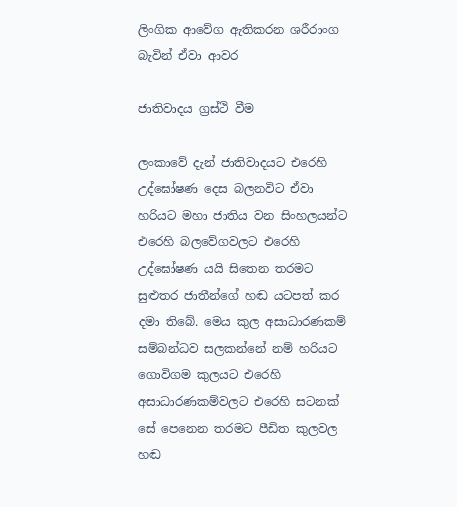ලිංගික ආවේග ඇතිකරන ශරීරාංග බැවින් ඒවා ආවර

ජාතිවාදය ග්‍රස්ථි වීම

ලංකාවේ දැන් ජාතිවාදයට එරෙහි උද්ඝෝෂණ දෙස බලනවිට ඒවා හරියට මහා ජාතිය වන සිංහලයන්ට එරෙහි බලවේගවලට එරෙහි උද්ඝෝෂණ යයි සිතෙන තරමට සුළුතර ජාතීන්ගේ හඬ යටපත් කර දමා තිබේ. මෙය කුල අසාධාරණකම් සම්බන්ධව සලකන්නේ නම් හරියට ගොවිගම කුලයට එරෙහි අසාධාරණකම්වලට එරෙහි සටනක් සේ පෙනෙන තරමට පීඩිත කුලවල හඬ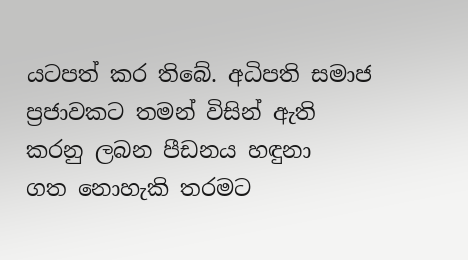යටපත් කර තිබේ. අධිපති සමාජ ප්‍රජාවකට තමන් විසින් ඇති කරනු ලබන පීඩනය හඳුනා ගත ‍නොහැකි තරමට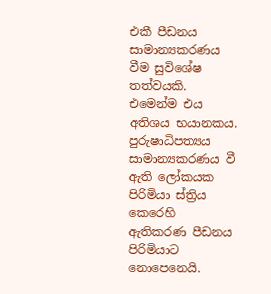එකී පීඩනය සාමාන්‍යකරණය වීම සුවිශේෂ තත්වයකි. එමෙන්ම එය අතිශය භයානකය. පුරුෂාධිපත්‍යය සාමාන්‍යකරණය වී ඇති ලෝකයක පිරිමියා ස්ත්‍රිය කෙරෙහි ඇතිකරණ පීඩනය පිරිමියාට නොපෙනෙයි.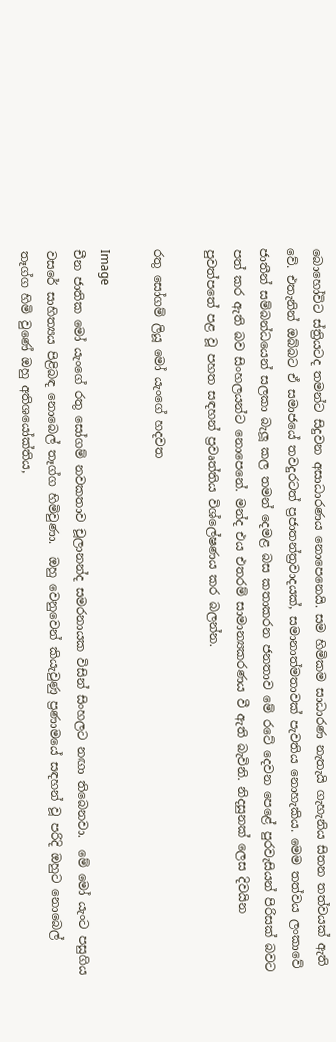බොහෝවිට ස්ත්‍රියටද තමන්ට සිදුවන අසාධාරණය නොපෙනෙයි. සම හිමිකම සාධාරණ නැතැයි ගැහැනිය සිතන තත්වයක් ඇති‍ වේ. එතැනින් ඔබ්බට ඒ සමාජයේ තවදුරටත් ප්‍රජාතන්ත්‍රවාදයක්, සමානාත්මතාවක් පැවතිය නොහැකිය. මෙම තත්වය ලංකාවේ ජාතීන් සම්බන්ධයෙන් සලකා බැලූ කල තමන් දෙමළ බස කතාකරන ජනතාව මේ රටේ දෙවන පෙළේ පුරවැසියන් පිරිසක් බවට පත් කර ඇති බව සිංහලයන්ට නොපෙනේ. මන්ද එය එතරම් සාමාන්‍යකරණය වී ඇති බැවිනි. නිදසුනක් ලෙස දිවයින පුවත්පතේ පළ වූ පහත සඳහන් ප්‍රවෘත්තිය විශ්ලේෂණය කර බලන්න.

රතු සෝගම් ලියූ මෝ යැංගේ හදවත

Image
චීන ජාතික මෝ යැංගේ රතු සෝගම් නවකතාව චූලානන්ද සමරනායක විසින් සිංහලට නඟා තිබෙනවා.  මේ මෝ යැංට පසුගිය වසරේ සාහිත්‍යය පිළිබඳ නොබෙල් තෑග්ග හිමිවුණා.  ඔහු වෙනුවෙන් කියැවුණු ප්‍රණාමයේ සඳහන් වූ පරිදි ඔහුට නොබෙල් තෑග්ග හිමි වුණේ ඔහු අතිශයෝක්තිය,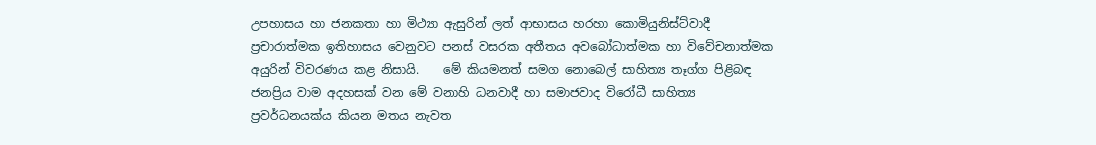උපහාසය හා ජනකතා හා මිථ්‍යා ඇසුරින් ලත් ආභාසය හරහා කොමියුනිස්ට්වාදී ප්‍රචාරාත්මක ඉතිහාසය වෙනුවට පනස් වසරක අතීතය අවබෝධාත්මක හා විවේචනාත්මක අයුරින් විවරණය කළ නිසායි.    මේ කියමනත් සමග නොබෙල් සාහිත්‍ය තෑග්ග පිළිබඳ ජනප්‍රිය වාම අදහසක් වන මේ වනාහි ධනවාදී හා සමාජවාද විරෝධී සාහිත්‍ය ප්‍රවර්ධනයක්ය කියන මතය නැවත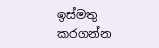ඉස්මතු කරගන්න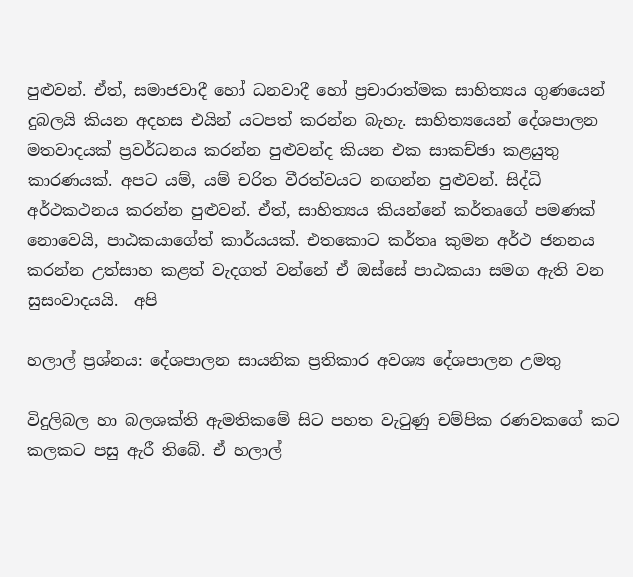පුළුවන්. ඒත්, සමාජවාදී හෝ ධනවාදී හෝ ප්‍රචාරාත්මක සාහිත්‍යය ගුණයෙන් දුබලයි කියන අදහස එයින් යටපත් කරන්න බැහැ. සාහිත්‍යයෙන් දේශපාලන මතවාදයක් ප්‍රවර්ධනය කරන්න පුළුවන්ද කියන එක සාකච්ඡා කළයුතු කාරණයක්. අපට යම්, යම් චරිත වීරත්වයට නඟන්න පුළුවන්. සිද්ධි අර්ථකථනය කරන්න පුළුවන්. ඒත්, සාහිත්‍යය කියන්නේ කර්තෘගේ පමණක් නොවෙයි, පාඨකයාගේත් කාර්යයක්. එතකොට කර්තෘ කුමන අර්ථ ජනනය කරන්න උත්සාහ කළත් වැදගත් වන්නේ ඒ ඔස්සේ පාඨකයා සමග ඇති වන සුසංවාදයයි.  අපි

හලාල් ප්‍රශ්නය: දේශපාලන සායනික ප්‍රතිකාර අවශ්‍ය දේශපාලන උමතු

විදුලිබල හා බලශක්ති ඇමතිකමේ සිට පහත වැටුණු ‍චම්පික රණවකගේ කට කලකට පසු ඇරී තිබේ. ඒ හලාල්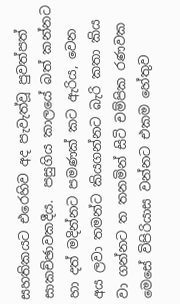සහතිකයට එරෙහිව අද පැවැත්වූ පුවත්පත් සාකච්ඡාවකදීය.  පසුගිය කාලයේ බත් කන්නට හා දත් මදින්නට පමණක් කට ඇරිය, වෙන අය ලවා තමන්ට කියගන්නට බැරි කතා කිය වා ගන්නට ත තනමින් සිටි චම්පික රණවක මෙසේ විපිරියාස වන්නට එකම හේතුව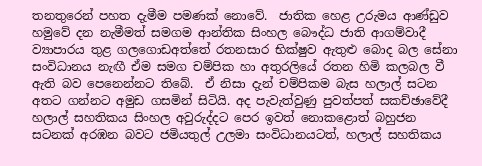තනතුරෙන් පහත දැමීම පමණක් නොවේ.  ජාතික හෙළ උරුමය ආණ්ඩුව හමුවේ දන නැමීමත් සමගම ආන්තික සිංහල බෞද්ධ ජාති ආගම්වාදී ව්‍යාපාරය තුළ ගලගොඩඅත්තේ රතනසාර භික්ෂුව ඇතුළු බොද බල සේනා සංවිධානය නැඟී ඒම සමග චම්පික හා අතුරලියේ රතන හිමි කලබල වී ඇති බව පෙනෙන්නට තිබේ.  ඒ නිසා දැන් චම්පිකම බැස හලාල් සටන අතට ගන්නට අමුඩ ගසමින් සිටියි. අද පැවැත්වුණු පුවත්පත් සකච්ඡාවේදී හලාල් සහතිකය සිංහල අවුරුද්දට පෙර ඉවත් නොකළොත් බහුජන සටනක් අරඹන බවට ජමියතුල් උලමා සංවිධානයටත්, හලාල් සහතිකය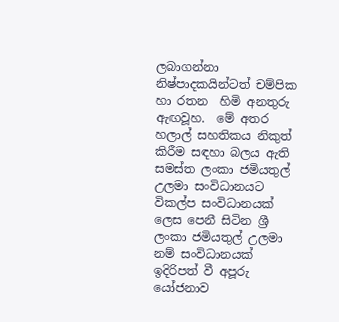ලබාගන්නා නිෂ්පාදකයින්ටත් චම්පික හා රතන  හිමි අනතුරු ඇඟවූහ.  මේ අතර හලාල් සහතිකය නිකුත් කිරීම සඳහා බලය ඇති සමස්ත ලංකා ජමියතුල් උලමා සංවිධානයට විකල්ප සංවිධානයක් ලෙස පෙනී සිටින ශ්‍රී ලංකා ජමියතුල් උලමා නම් සංවිධානයක් ඉදිරිපත් වී අපූරු යෝජනාව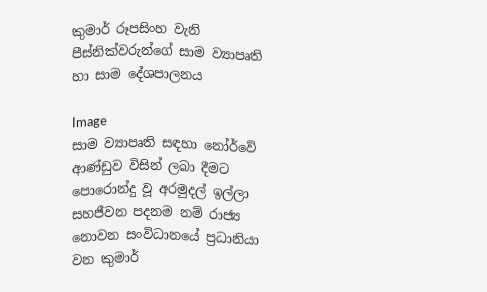කුමාර් රූපසිංහ වැනි පීස්නික්වරුන්ගේ සාම ව්‍යාපෘති හා සාම දේශපාලනය

Image
සාම ව්‍යාපෘති සඳහා නෝර්වේ ආණ්ඩුව විසින් ලබා දීමට පොරොන්දු වූ අරමුදල් ඉල්ලා සහජීවන පදනම නම් රාජ්‍ය නොවන සංවිධානයේ ප්‍රධානියා වන කුමාර්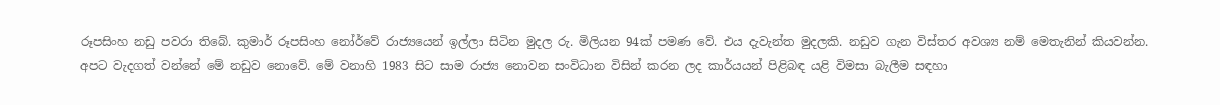රූපසිංහ නඩු පවරා තිබේ. කුමාර් රූපසිංහ නෝර්වේ රාජ්‍යයෙන් ඉල්ලා සිටින මුදල රු. මිලියන 94ක් පමණ වේ. එය දැවැන්ත මුදලකි. නඩුව ගැන විස්තර අවශ්‍ය නම් මෙතැනින් කියවන්න. අපට වැදගත් වන්නේ මේ නඩුව නොවේ. මේ වනාහි 1983 සිට සාම රාජ්‍ය නොවන සංවිධාන විසින් කරන ලද කාර්යයන් පිළිබඳ යළි විමසා බැලීම සඳහා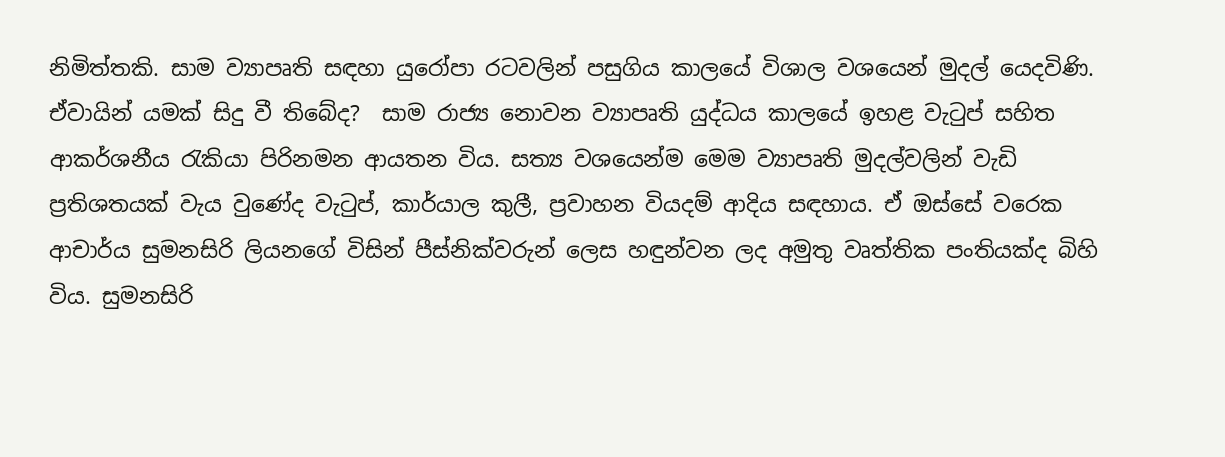නිමිත්තකි. සාම ව්‍යාපෘති සඳහා යුරෝපා රටවලින් පසුගිය කාලයේ විශාල වශයෙන් මුදල් යෙදවිණි. ඒවායින් යමක් සිදු වී තිබේද?  සාම රාජ්‍ය නොවන ව්‍යාපෘති යුද්ධය කාලයේ ඉහළ වැටුප් සහිත ආකර්ශනීය රැකියා පිරිනමන ආයතන විය. සත්‍ය වශයෙන්ම මෙම ව්‍යාපෘති මුදල්වලින් වැඩි ප්‍රතිශතයක් වැය වුණේද වැටුප්, කාර්යාල කුලී, ප්‍රවාහන වියදම් ආදිය සඳහාය. ඒ ඔස්සේ වරෙක ආචාර්ය සුමනසිරි ලියනගේ විසින් පීස්නික්වරුන් ලෙස හඳුන්වන ලද අමුතු වෘත්තික පංතියක්ද බිහි විය. සුමනසිරි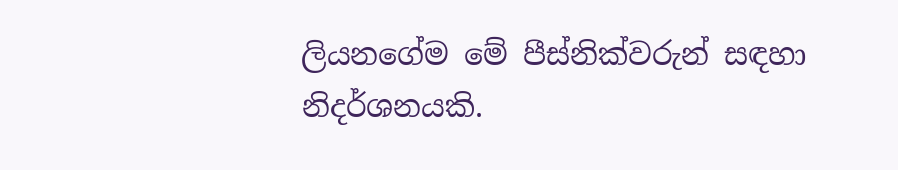ලියනගේම මේ පීස්නික්වරුන් සඳහා නිදර්ශනයකි.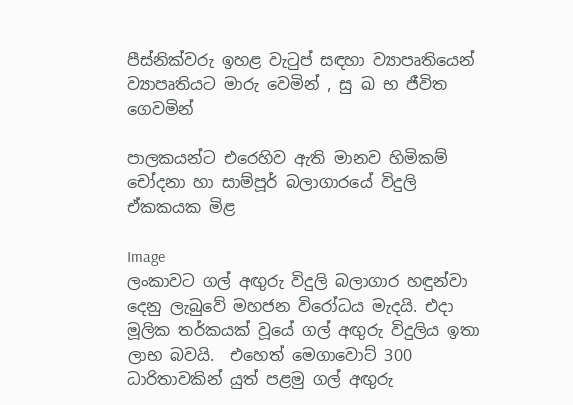පීස්නික්වරු ඉහළ වැටුප් සඳහා ව්‍යාපෘතියෙන් ව්‍යාපෘතියට මාරු වෙමින් , සු ඛ භ ජීවිත ගෙවමින්

පාලකයන්ට එරෙහිව ඇති මානව හිමිකම් චෝදනා හා සාම්පූර් බලාගාරයේ විදුලි ඒකකයක මිළ

Image
ලංකාවට ගල් අඟුරු විදුලි බලාගාර හඳුන්වා දෙනු ලැබුවේ මහජන විරෝධය මැදයි. එදා මූලික තර්කයක් වූයේ ගල් අඟුරු විදුලිය ඉතා ලාභ බවයි.  එහෙත් මෙගාවොට් 300 ධාරිතාවකින් යුත් පළමු ගල් අඟුරු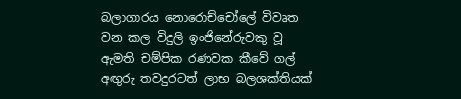බලාගාරය නොරොච්චෝලේ විවෘත වන කල විදුලි ඉංජිනේරුවකු වූ ඇමති චම්පික රණවක කීවේ ගල් අඟුරු තවදුරටත් ලාභ බලශක්තියක්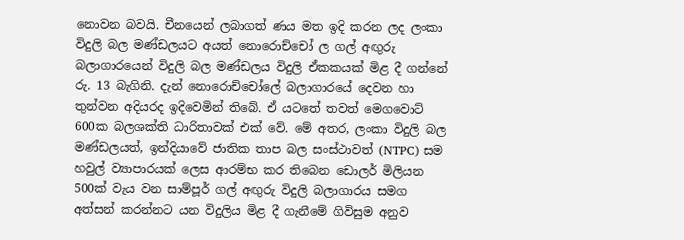නොවන බවයි. චීනයෙන් ලබාගත් ණය මත ඉදි කරන ලද ලංකා විදුලි බල මණ්ඩලයට අයත් නොරොච්චෝ ල ගල් අඟුරු බලාගාරයෙන් විදුලි බල මණ්ඩලය විදුලි ඒකකයක් මිළ දී ගන්නේ රු. 13 බැගිනි. දැන් නොරොච්චෝලේ බලාගාරයේ දෙවන හා තුන්වන අදියරද ඉදිවෙමින් තිබේ. ඒ යටතේ තවත් මෙගවොට් 600ක බලශක්ති ධාරිතාවක් එක් වේ. මේ අතර, ලංකා විදුලි බල මණ්ඩලයත්, ඉන්දියාවේ ජාතික තාප බල සංස්ථාවත් (NTPC) සම හවුල් ව්‍යාපාරයක් ලෙස ආරම්භ කර තිබෙන ඩොලර් මිලියන 500ක් වැය වන සාම්පූර් ගල් අඟුරු විදුලි බලාගාරය සමග අත්සන් කරන්නට යන විදුලිය මිළ දී ගැනීමේ ගිවිසුම අනුව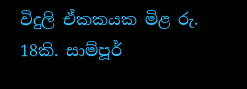විදුලි ඒකකයක මිළ රු. 18කි. සාම්පූර්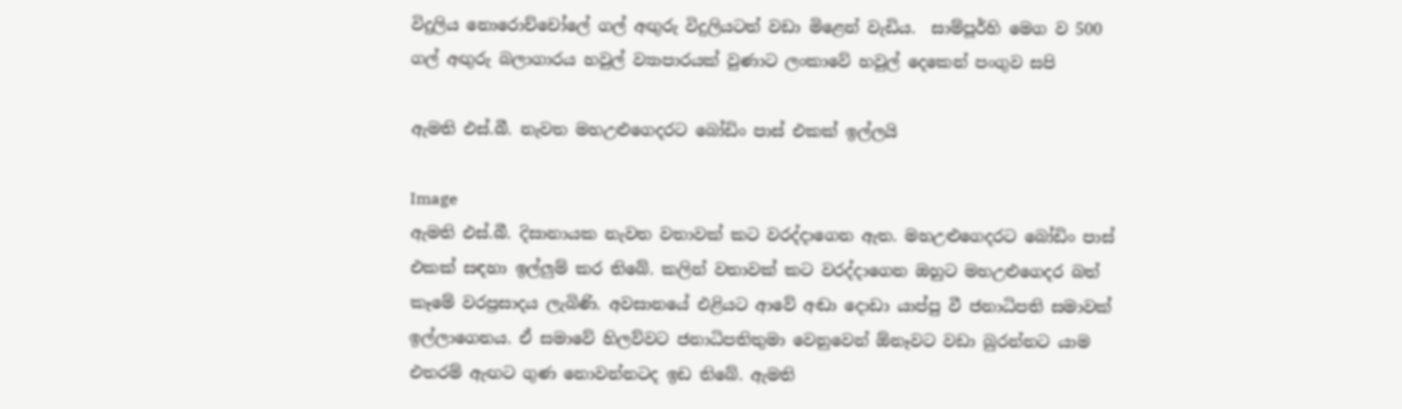විදුලිය නොරොච්චෝලේ ගල් අඟුරු විදුලියටත් වඩා මිළෙන් වැඩිය.  සාම්පූර්හි මෙග ව 500 ගල් අඟුරු බලාගාරය හවුල් ව්‍යාපාරයක් වුණාට ලංකාවේ හවුල් දෙකෙන් පංගුව සපි

ඇමති එස්.බී. නැවත මහඋළුගෙදරට බෝඩිං පාස් එකක් ඉල්ලයි

Image
ඇමති එස්.බී. දිසානායක නැවත වතාවක් කට වරද්දාගෙන ඇත. මහඋළුගෙදරට බෝඩිං පාස් එකක් සඳහා ඉල්ලුම් කර තිබේ. කලින් වතාවක් කට වරද්දාගෙන ඔහුට මහඋළුගෙදර බත් කෑමේ වරප්‍රසාදය ලැබිණි. අවසානයේ එළියට ආවේ අඬා දොඩා යාප්පු වී ජනාධිපති සමාවක් ඉල්ලාගෙනය. ඒ සමාවේ හිලව්වට ජනාධිපතිතුමා වෙනුවෙන් ඕනෑවට වඩා බුරන්නට යාම එතරම් ඇඟට ගුණ නොවන්නටද ඉඩ තිබේ. ඇමති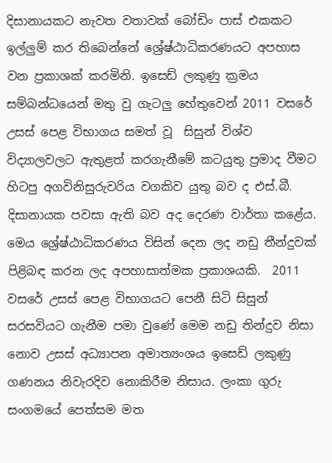දිසානායකට නැවත වතාවක් බෝඩිං පාස් එකකට ඉල්ලුම් කර තිබෙන්නේ ශ්‍රේෂ්ඨාධිකරණයට අපහාස වන ප්‍රකාශක් කරමිනි. ඉසෙඩ් ලකුණු ක්‍රමය සම්බන්ධයෙන් මතු වු ගැටලු හේතුවෙන් 2011 වසරේ උසස් පෙළ විභාගය සමත් වූ  සිසුන් විශ්ව විද්‍යාලවලට ඇතුළත් කරගැනීමේ කටයුතු ප්‍රමාද වීමට හිටපු අගවිනිසුරුවරිය වගකිව යුතු බව ද එස්.බී. දිසානායක පවසා ඇති බව අද දෙරණ වාර්තා කළේය. මෙය ශ්‍රේෂ්ඨාධිකරණය විසින් දෙන ලද නඩු තීන්දුවක් පිළිබඳ කරන ලද අපහාසාත්මක ප්‍රකාශයකි.  2011 වසරේ උසස් පෙළ විභාගයට පෙනී සිටි සිසුන් සරසවියට ගැනීම පමා වුණේ මෙම නඩු තින්දුව නිසා නොව උසස් අධ්‍යාපන අමාත්‍යංශය ඉසෙඩ් ලකුණු ගණනය නිවැරදිව නොකිරීම නිසාය. ලංකා ගුරු සංගමයේ පෙත්සම මත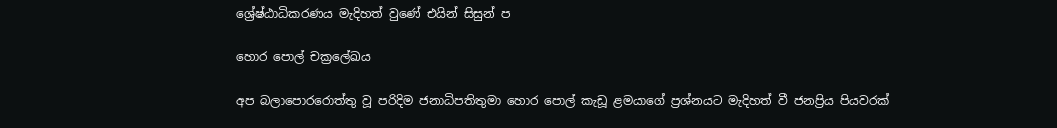ශ්‍රේෂ්ඨාධිකරණය මැදිහත් වුණේ එයින් සිසුන් ප

හොර පොල් චක්‍රලේඛය

අප බලාපොරරොත්තු වූ පරිදිම ජනාධිපතිතුමා හොර පොල් කැඩූ ළමයාගේ ප්‍රශ්නයට මැදිහත් වී ජනප්‍රිය පියවරක්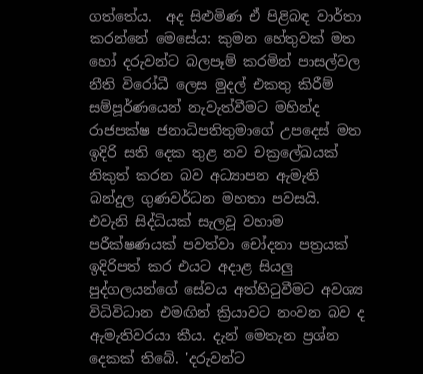ගත්තේය.  අද සිළුමිණ ඒ පිළිබඳ වාර්තා කරන්නේ මෙසේය: කුමන හේතුවක් මත හෝ දරුවන්ට බලපෑම් කරමින් පාසල්වල නීති විරෝධී ලෙස මුදල් එකතු කිරීම් සම්පූර්ණයෙන් නැවැත්වීමට මහින්ද රාජපක්ෂ ජනාධිපතිතුමාගේ උපදෙස් මත ඉදිරි සති දෙක තුළ නව චක්‍රලේඛයක් නිකුත් කරන බව අධ්‍යාපන ඇමැති බන්දුල ගුණවර්ධන මහතා පවසයි. එවැනි සිද්ධියක් සැලවූ වහාම පරීක්ෂණයක් පවත්වා චෝදනා පත්‍රයක් ඉදිරිපත් කර එයට අදාළ සියලු පුද්ගලයන්ගේ සේවය අත්හිටුවීමට අවශ්‍ය විධිවිධාන එමඟින් ක්‍රියාවට නංවන බව ද ඇමැතිවරයා කීය. දැන් මෙතැන ප්‍රශ්න දෙකක් තිබේ. 'දරුවන්ට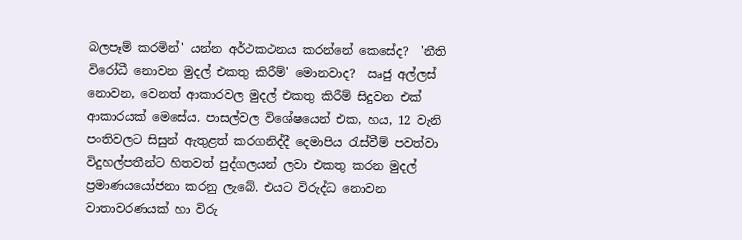බලපෑම් කරමින්' යන්න අර්ථකථනය කරන්නේ කෙසේද?  'නීති විරෝධී නොවන මුදල් එකතු කිරීම්' මොනවාද?  ඍජු අල්ලස් නොවන, වෙනත් ආකාරවල මුදල් එකතු කිරීම් සිදුවන එක් ආකාරයක් මෙසේය. පාසල්වල විශේෂයෙන් එක, හය, 12 වැනි පංතිවලට සිසුන් ඇතුළත් කරගනිද්දී දෙමාපිය රැස්වීම් පවත්වා විදුහල්පතීන්ට හිතවත් පුද්ගලයන් ලවා එකතු කරන මුදල් ප්‍රමාණයයෝජනා කරනු ලැබේ. එයට විරුද්ධ නොවන වාතාවරණයක් හා විරු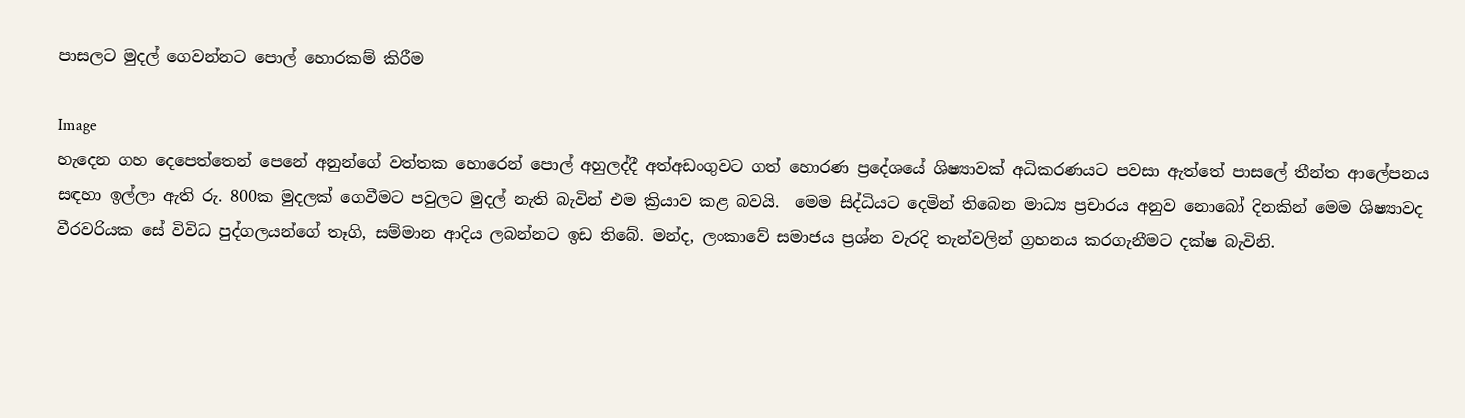පාසලට මුදල් ගෙවන්නට පොල් හොරකම් කිරීම

Image
හැදෙන ගහ දෙපෙත්තෙන් පෙනේ අනුන්ගේ වත්තක හොරෙන් පොල් අහුලද්දී අත්අඩංගුවට ගත් හොරණ ප්‍රදේශයේ ශිෂ්‍යාවක් අධිකරණයට පවසා ඇත්තේ පාසලේ තීන්ත ආලේපනය සඳහා ඉල්ලා ඇති රු. 800ක මුදලක් ගෙවීමට පවු‍ලට මුදල් නැති බැවින් එම ක්‍රියාව කළ බවයි.  මෙම සිද්ධියට දෙමින් තිබෙන මාධ්‍ය ප්‍රචාරය අනුව නොබෝ දිනකින් මෙම ශිෂ්‍යාවද වීරවරියක සේ විවිධ පුද්ගලයන්ගේ තෑගි, සම්මාන ආදිය ලබන්නට ඉඩ තිබේ. මන්ද, ලංකාවේ සමාජය ප්‍රශ්න වැරදි තැන්වලින් ග්‍රහනය කරගැනීමට දක්ෂ බැවිනි.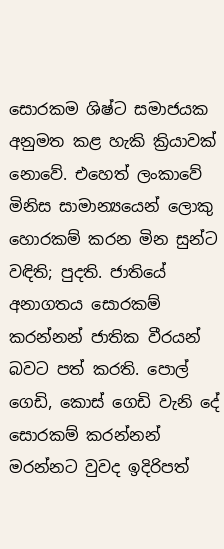සොරකම ශිෂ්ට සමාජයක අනුමත කළ හැකි ක්‍රියාවක් නොවේ. එහෙත් ලංකාවේ මිනිස සාමාන්‍යයෙන් ලොකු හොරකම් කරන මින සුන්ට වඳිති; පුදති. ජාතියේ අනාගතය සොරකම් කරන්නන් ජාතික වීරයන් බවට පත් කරති. පොල් ගෙඩි, කොස් ගෙඩි වැනි දේ සොරකම් කරන්නන් මරන්නට වුවද ඉදිරිපත්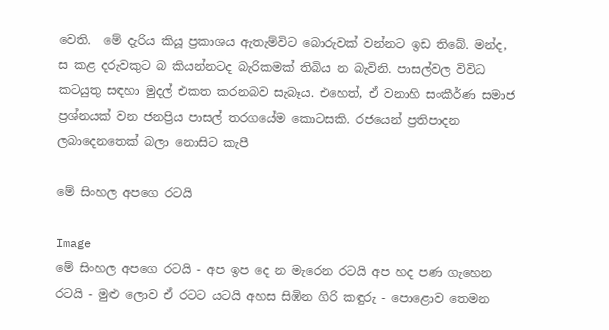වෙති.  මේ දැරිය කියූ ප්‍රකාශය ඇතැම්විට බොරුවක් වන්නට ඉඩ තිබේ. මන්ද, ස කළ දරුවකුට බ කියන්නටද බැරිකමක් තිබිය න බැවිනි. පාසල්වල විවිධ කටයුතු සඳහා මුදල් එකත කරනබව සැබෑය. එහෙත්, ඒ වනාහි සංකීර්ණ සමාජ ප්‍රශ්නයක් වන ජනප්‍රිය පාසල් තරගයේම කොටසකි. රජයෙන් ප්‍රතිපාදන ලබාදෙනතෙක් බලා‍ නොසිට කැපී

මේ සිංහල අපගෙ රටයි

Image
මේ සිංහල අපගෙ රටයි - අප ඉප දෙ න මැරෙන රටයි අප හද පණ ගැහෙන රටයි - මුළු ලොව ඒ රටට යටයි අහස සිඹින ගිරි කඳුරු - පොළොව තෙමන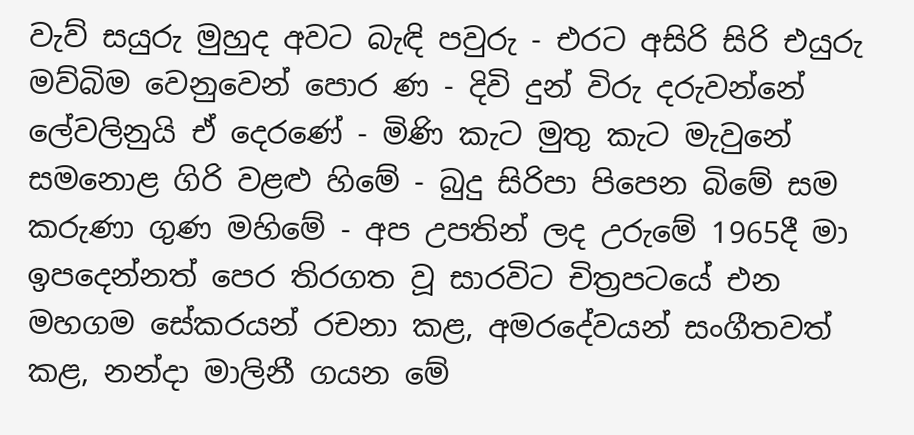වැව් සයුරු මුහුද අවට බැඳි පවුරු - එරට අසිරි සිරි එයුරු මව්බිම වෙනුවෙන් පොර ණ - දිවි දුන් විරු දරුවන්නේ ලේවලිනුයි ඒ දෙරණේ - මිණි කැට මුතු කැට මැවුනේ සමනොළ ගිරි වළළු හිමේ - බුදු සිරිපා පිපෙන බිමේ සම කරුණා ගුණ මහිමේ - අප උපතින් ලද උරුමේ 1965දී මා ඉපදෙන්නත් පෙර තිරගත වූ සාරවිට චිත්‍රපටයේ එන මහගම සේකරයන් රචනා කළ, අමරදේවයන් සංගීතවත් කළ, නන්දා මාලිනී ගයන මේ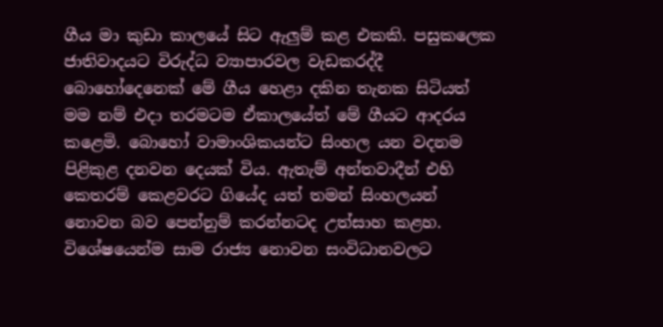ගීය මා කුඩා කාලයේ සිට ඇලුම් කළ එකකි. පසුකලෙක ජාතිවාදයට විරුද්ධ ව්‍යාපාරවල වැඩකරද්දී බොහෝදෙනෙක් මේ ගීය හෙළා දකින තැනක සිටියත් මම නම් එදා තරමටම ඒකාලයේත් මේ ගීයට ආදරය කළෙමි. බොහෝ වාමාංශිකයන්ට සිංහල යන වදනම පිළිකුළ දනවන දෙයක් විය. ඇතැම් අන්තවාදීන් එහි කෙතරම් කෙළවරට ගියේද යත් තමන් සිංහලයන් නොවන බව පෙන්නුම් කරන්නටද උත්සාහ කළහ. විශේෂයෙන්ම සාම රාජ්‍ය නොවන සංවිධානවලට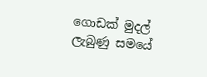ගොඩක් මුදල් ලැබුණු සමයේ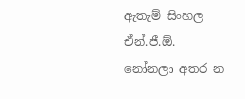ඇතැම් සිංහල ඒන්.ජී.ඕ. නෝනලා අතර න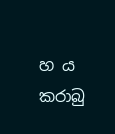හ ය කරාබු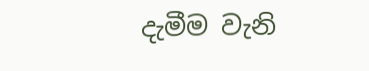දැමීම වැනි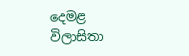දෙමළ විලාසිතා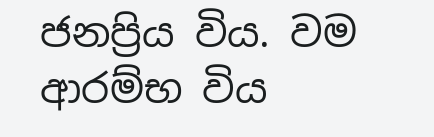ජනප්‍රිය විය. වම ආරම්භ විය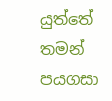යුත්තේ තමන් පයගසා